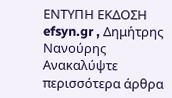ΕΝΤΥΠΗ ΕΚΔΟΣΗ efsyn.gr , Δημήτρης Νανούρης
Ανακαλύψτε περισσότερα άρθρα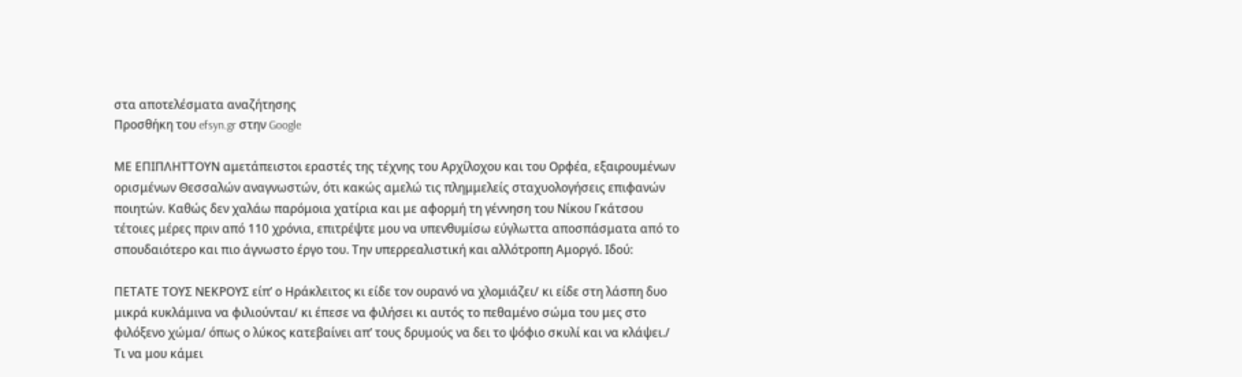στα αποτελέσματα αναζήτησης
Προσθήκη του efsyn.gr στην Google

ΜΕ ΕΠΙΠΛΗΤΤΟΥΝ αμετάπειστοι εραστές της τέχνης του Αρχίλοχου και του Ορφέα, εξαιρουμένων ορισμένων Θεσσαλών αναγνωστών, ότι κακώς αμελώ τις πλημμελείς σταχυολογήσεις επιφανών ποιητών. Καθώς δεν χαλάω παρόμοια χατίρια και με αφορμή τη γέννηση του Νίκου Γκάτσου τέτοιες μέρες πριν από 110 χρόνια, επιτρέψτε μου να υπενθυμίσω εύγλωττα αποσπάσματα από το σπουδαιότερο και πιο άγνωστο έργο του. Την υπερρεαλιστική και αλλότροπη Αμοργό. Ιδού:

ΠΕΤΑΤΕ ΤΟΥΣ ΝΕΚΡΟΥΣ είπ’ ο Ηράκλειτος κι είδε τον ουρανό να χλομιάζει/ κι είδε στη λάσπη δυο μικρά κυκλάμινα να φιλιούνται/ κι έπεσε να φιλήσει κι αυτός το πεθαμένο σώμα του μες στο φιλόξενο χώμα/ όπως ο λύκος κατεβαίνει απ’ τους δρυμούς να δει το ψόφιο σκυλί και να κλάψει./ Τι να μου κάμει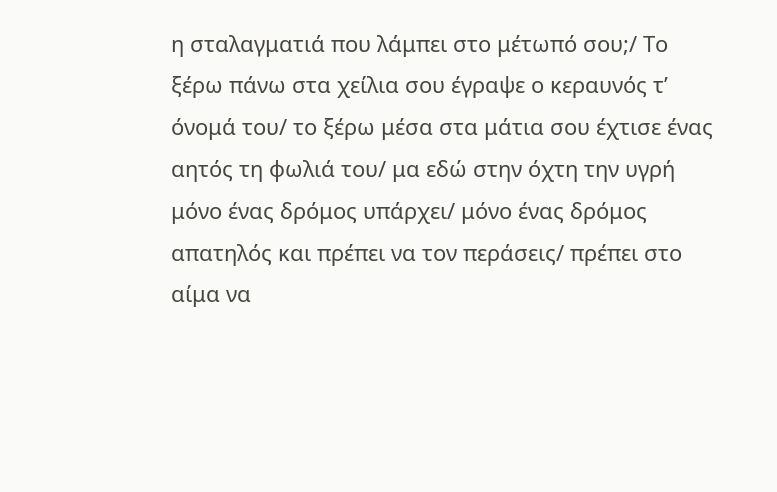η σταλαγματιά που λάμπει στο μέτωπό σου;/ Το ξέρω πάνω στα χείλια σου έγραψε ο κεραυνός τ’ όνομά του/ το ξέρω μέσα στα μάτια σου έχτισε ένας αητός τη φωλιά του/ μα εδώ στην όχτη την υγρή μόνο ένας δρόμος υπάρχει/ μόνο ένας δρόμος απατηλός και πρέπει να τον περάσεις/ πρέπει στο αίμα να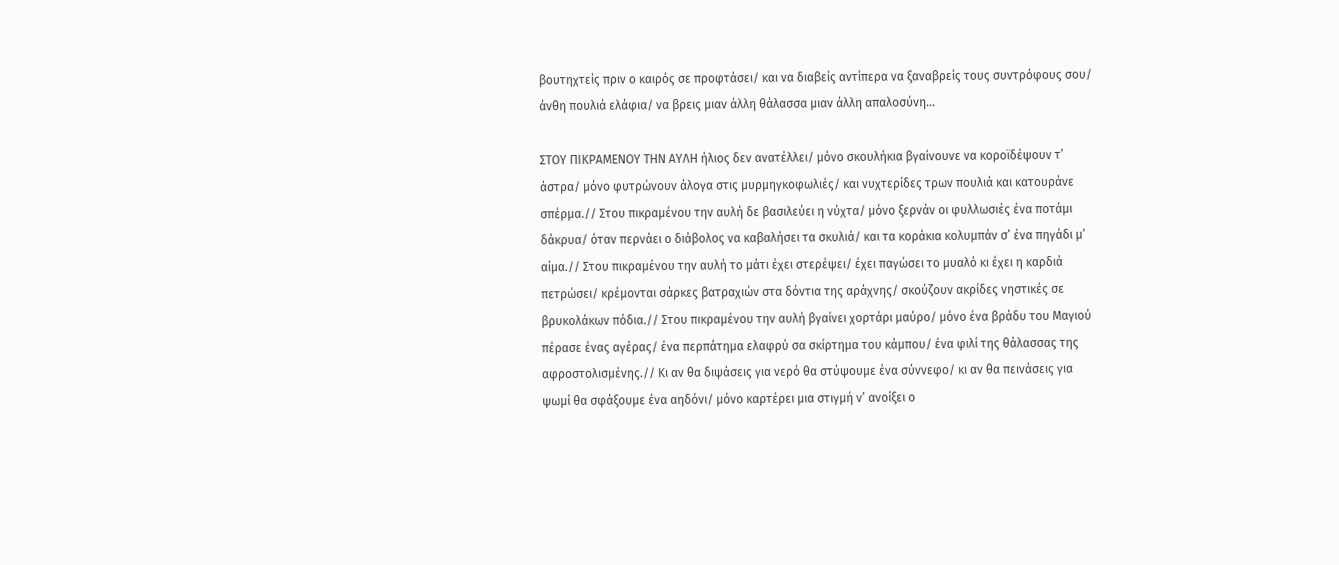βουτηχτείς πριν ο καιρός σε προφτάσει/ και να διαβείς αντίπερα να ξαναβρείς τους συντρόφους σου/ άνθη πουλιά ελάφια/ να βρεις μιαν άλλη θάλασσα μιαν άλλη απαλοσύνη…

ΣΤΟΥ ΠΙΚΡΑΜΕΝΟΥ ΤΗΝ ΑΥΛΗ ήλιος δεν ανατέλλει/ μόνο σκουλήκια βγαίνουνε να κοροϊδέψουν τ’ άστρα/ μόνο φυτρώνουν άλογα στις μυρμηγκοφωλιές/ και νυχτερίδες τρων πουλιά και κατουράνε σπέρμα.// Στου πικραμένου την αυλή δε βασιλεύει η νύχτα/ μόνο ξερνάν οι φυλλωσιές ένα ποτάμι δάκρυα/ όταν περνάει ο διάβολος να καβαλήσει τα σκυλιά/ και τα κοράκια κολυμπάν σ’ ένα πηγάδι μ’ αίμα.// Στου πικραμένου την αυλή το μάτι έχει στερέψει/ έχει παγώσει το μυαλό κι έχει η καρδιά πετρώσει/ κρέμονται σάρκες βατραχιών στα δόντια της αράχνης/ σκούζουν ακρίδες νηστικές σε βρυκολάκων πόδια.// Στου πικραμένου την αυλή βγαίνει χορτάρι μαύρο/ μόνο ένα βράδυ του Μαγιού πέρασε ένας αγέρας/ ένα περπάτημα ελαφρύ σα σκίρτημα του κάμπου/ ένα φιλί της θάλασσας της αφροστολισμένης.// Κι αν θα διψάσεις για νερό θα στύψουμε ένα σύννεφο/ κι αν θα πεινάσεις για ψωμί θα σφάξουμε ένα αηδόνι/ μόνο καρτέρει μια στιγμή ν’ ανοίξει ο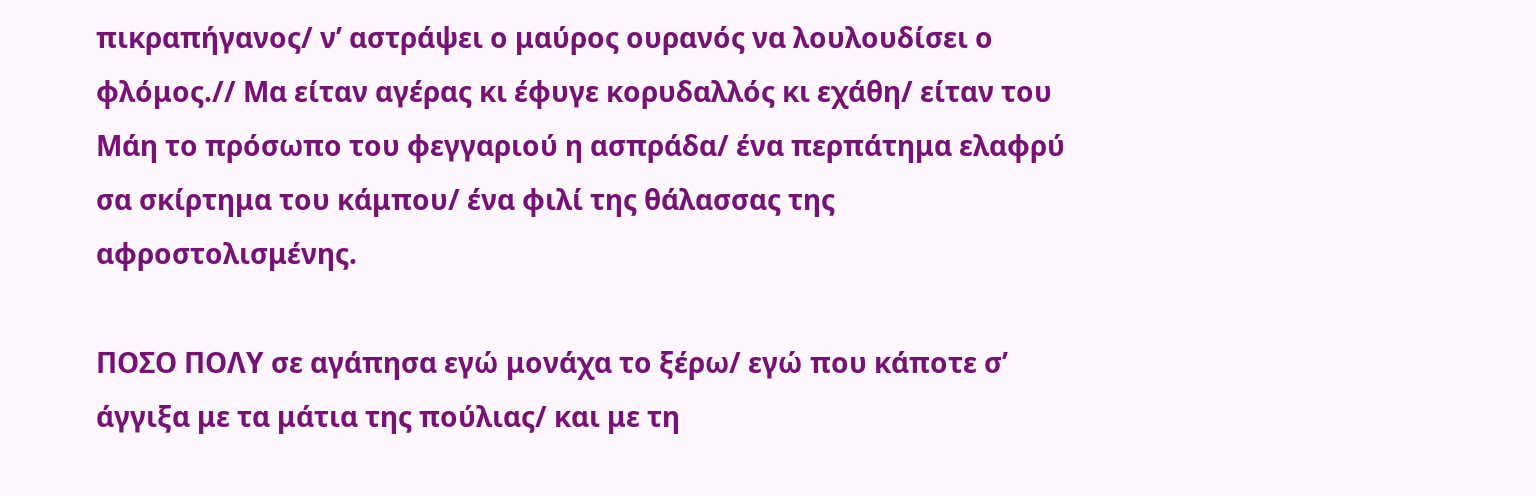πικραπήγανος/ ν’ αστράψει ο μαύρος ουρανός να λουλουδίσει ο φλόμος.// Μα είταν αγέρας κι έφυγε κορυδαλλός κι εχάθη/ είταν του Μάη το πρόσωπο του φεγγαριού η ασπράδα/ ένα περπάτημα ελαφρύ σα σκίρτημα του κάμπου/ ένα φιλί της θάλασσας της αφροστολισμένης.

ΠΟΣΟ ΠΟΛΥ σε αγάπησα εγώ μονάχα το ξέρω/ εγώ που κάποτε σ’ άγγιξα με τα μάτια της πούλιας/ και με τη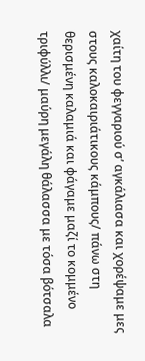χαίτη του φεγγαριού σ’ αγκάλιασα και χορέψαμε μες στους καλοκαιριάτικους κάμπους/ πάνω στη θερισμένη καλαμιά και φάγαμε μαζί το κομμένο τριφύλλι/ μαύρη μεγάλη θάλασσα με τόσα βότσαλα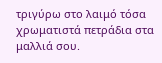τριγύρω στο λαιμό τόσα χρωματιστά πετράδια στα μαλλιά σου.